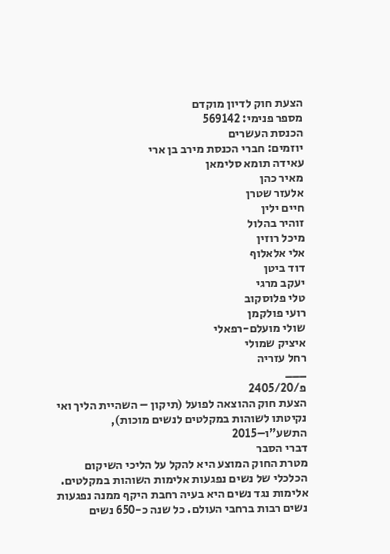הצעת חוק לדיון מוקדם
מספר פנימי: 569142
הכנסת העשרים
יוזמים: חברי הכנסת מירב בן ארי
עאידה תומא סלימאן
מאיר כהן
אלעזר שטרן
חיים ילין
זוהיר בהלול
מיכל רוזין
אלי אלאלוף
דוד ביטן
יעקב מרגי
טלי פלוסקוב
רועי פולקמן
שולי מועלם-רפאלי
איציק שמולי
רחל עזריה
___
פ/2405/20
הצעת חוק ההוצאה לפועל (תיקון – השהיית הליך ואי נקיטתו לשוהות במקלטים לנשים מוכות), התשע"ו–2015
דברי הסבר
מטרת החוק המוצע היא להקל על הליכי השיקום הכלכלי של נשים נפגעות אלימות השוהות במקלטים. אלימות נגד נשים היא בעיה רחבת היקף ממנה נפגעות נשים רבות ברחבי העולם. כל שנה כ-650 נשים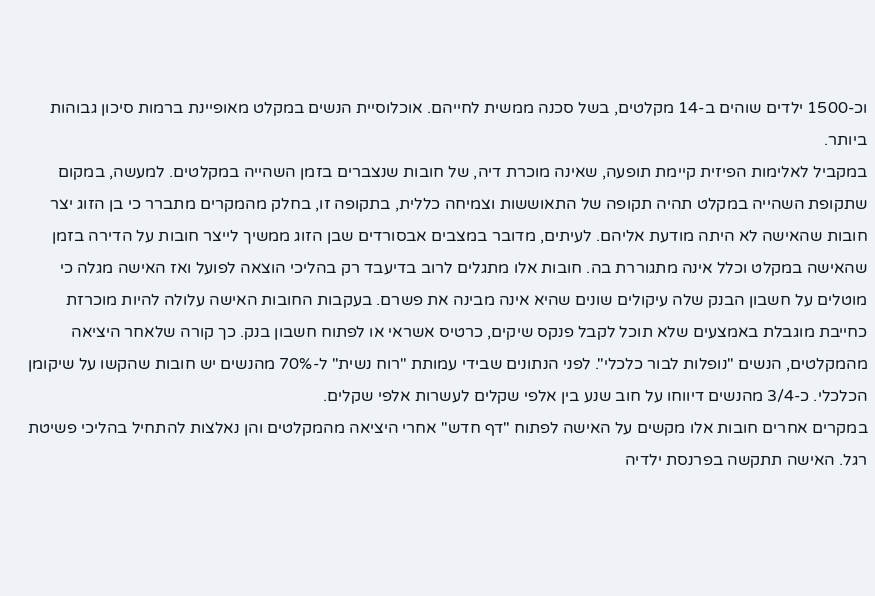וכ-1500 ילדים שוהים ב-14 מקלטים, בשל סכנה ממשית לחייהם. אוכלוסיית הנשים במקלט מאופיינת ברמות סיכון גבוהות ביותר.
במקביל לאלימות הפיזית קיימת תופעה, שאינה מוכרת דיה, של חובות שנצברים בזמן השהייה במקלטים. למעשה, במקום שתקופת השהייה במקלט תהיה תקופה של התאוששות וצמיחה כללית, בתקופה זו, בחלק מהמקרים מתברר כי בן הזוג יצר חובות שהאישה לא היתה מודעת אליהם. לעיתים, מדובר במצבים אבסורדים שבן הזוג ממשיך לייצר חובות על הדירה בזמן שהאישה במקלט וכלל אינה מתגוררת בה. חובות אלו מתגלים לרוב בדיעבד רק בהליכי הוצאה לפועל ואז האישה מגלה כי מוטלים על חשבון הבנק שלה עיקולים שונים שהיא אינה מבינה את פשרם. בעקבות החובות האישה עלולה להיות מוכרזת כחייבת מוגבלת באמצעים שלא תוכל לקבל פנקס שיקים, כרטיס אשראי או לפתוח חשבון בנק. כך קורה שלאחר היציאה מהמקלטים, הנשים "נופלות לבור כלכלי". לפני הנתונים שבידי עמותת "רוח נשית" ל-70% מהנשים יש חובות שהקשו על שיקומן הכלכלי. כ-3/4 מהנשים דיווחו על חוב שנע בין אלפי שקלים לעשרות אלפי שקלים.
במקרים אחרים חובות אלו מקשים על האישה לפתוח "דף חדש" אחרי היציאה מהמקלטים והן נאלצות להתחיל בהליכי פשיטת רגל. האישה תתקשה בפרנסת ילדיה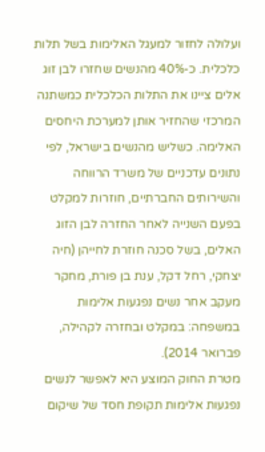ועלולה לחזור למעגל האלימות בשל תלות כלכלית. כ-40% מהנשים שחזרו לבן זוג אלים ציינו את התלות הכלכלית כמשתנה המרכזי שהחזיר אותן למערכת היחסים האלימה. כשליש מהנשים בישראל, לפי נתונים עדכניים של משרד הרווחה והשירותים החברתיים, חוזרות למקלט בפעם השנייה לאחר החזרה לבן הזוג האלים, בשל סכנה חוזרת לחייהן (חיה יצחקי, רחל דקל, ענת בן פורת, מחקר מעקב אחר נשים נפגעות אלימות במשפחה: במקלט ובחזרה לקהילה, פברואר 2014).
מטרת החוק המוצע היא לאפשר לנשים נפגעות אלימות תקופת חסד של שיקום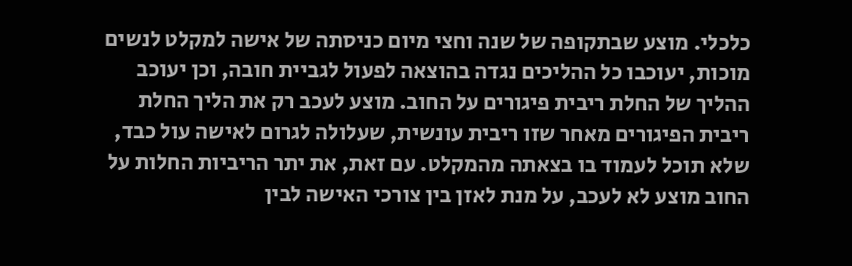כלכלי. מוצע שבתקופה של שנה וחצי מיום כניסתה של אישה למקלט לנשים מוכות, יעוכבו כל ההליכים נגדה בהוצאה לפעול לגביית חובה, וכן יעוכב ההליך של החלת ריבית פיגורים על החוב. מוצע לעכב רק את הליך החלת ריבית הפיגורים מאחר שזו ריבית עונשית, שעלולה לגרום לאישה עול כבד, שלא תוכל לעמוד בו בצאתה מהמקלט. עם זאת, את יתר הריביות החלות על החוב מוצע לא לעכב, על מנת לאזן בין צורכי האישה לבין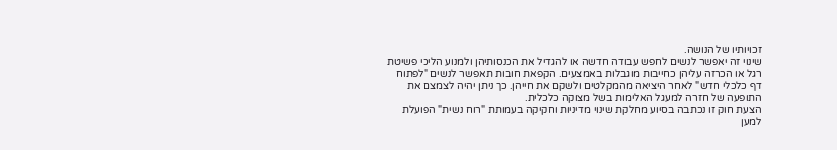זכויותיו של הנושה.
שינוי זה יאפשר לנשים לחפש עבודה חדשה או להגדיל את הכנסותיהן ולמנוע הליכי פשיטת רגל או הכרזה עליהן כחייבות מוגבלות באמצעים. הקפאת חובות תאפשר לנשים "לפתוח דף כלכלי חדש" לאחר היציאה מהמקלטים ולשקם את חייהן. כך ניתן יהיה לצמצם את התופעה של חזרה למעגל האלימות בשל מצוקה כלכלית.
הצעת חוק זו נכתבה בסיוע מחלקת שינוי מדיניות וחקיקה בעמותת "רוח נשית" הפועלת למען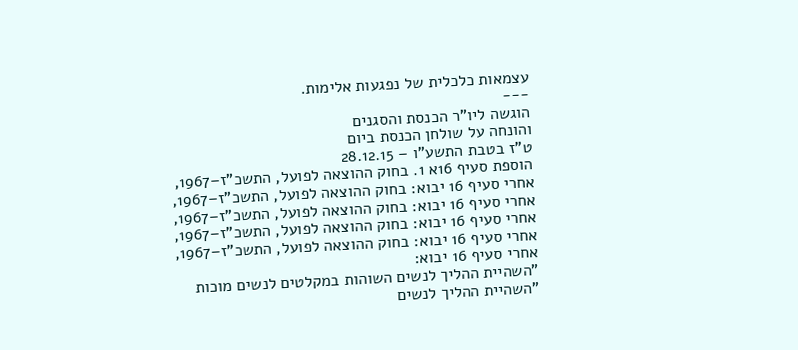עצמאות כלכלית של נפגעות אלימות.
---
הוגשה ליו"ר הכנסת והסגנים
והונחה על שולחן הכנסת ביום
ט"ז בטבת התשע"ו – 28.12.15
הוספת סעיף 16א 1. בחוק ההוצאה לפועל, התשכ"ז–1967, אחרי סעיף 16 יבוא: בחוק ההוצאה לפועל, התשכ"ז–1967, אחרי סעיף 16 יבוא: בחוק ההוצאה לפועל, התשכ"ז–1967, אחרי סעיף 16 יבוא: בחוק ההוצאה לפועל, התשכ"ז–1967, אחרי סעיף 16 יבוא: בחוק ההוצאה לפועל, התשכ"ז–1967, אחרי סעיף 16 יבוא:
"השהיית ההליך לנשים השוהות במקלטים לנשים מוכות "השהיית ההליך לנשים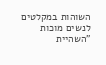השוהות במקלטים לנשים מוכות "השהיית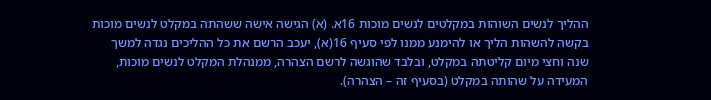ההליך לנשים השוהות במקלטים לנשים מוכות 16א. (א) הגישה אישה ששהתה במקלט לנשים מוכות בקשה להשהות הליך או להימנע ממנו לפי סעיף 16(א), יעכב הרשם את כל ההליכים נגדה למשך שנה וחצי מיום קליטתה במקלט, ובלבד שהוגשה לרשם הצהרה, ממנהלת המקלט לנשים מוכות, המעידה על שהותה במקלט (בסעיף זה – הצהרה).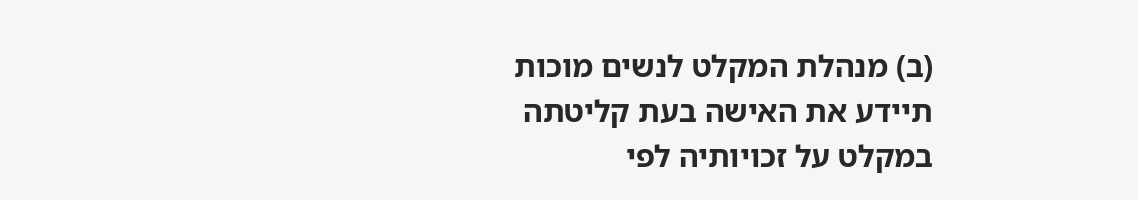(ב) מנהלת המקלט לנשים מוכות תיידע את האישה בעת קליטתה במקלט על זכויותיה לפי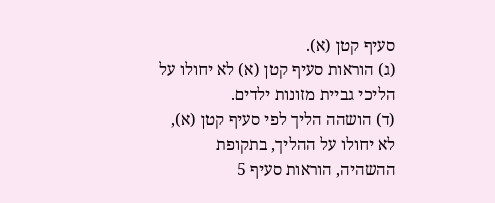סעיף קטן (א).
(ג) הוראות סעיף קטן (א) לא יחולו על הליכי גביית מזונות ילדים.
(ד) הושהה הליך לפי סעיף קטן (א), לא יחולו על ההליך, בתקופת ההשהיה, הוראות סעיף 5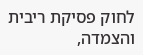לחוק פסיקת ריבית והצמדה,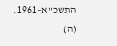התשכ"א–1961.
(ה)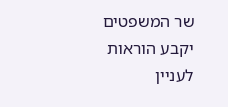שר המשפטים יקבע הוראות לעניין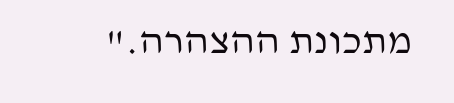מתכונת ההצהרה."